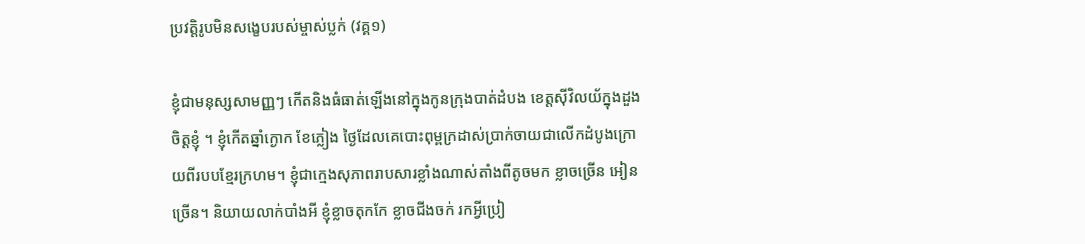ប្រវត្តិរូបមិនសង្ខេបរបស់ម្ចាស់ប្លក់ (វគ្គ១)

ខ្ញុំជាមនុស្សសាមញ្ញៗ កើតនិងធំធាត់ឡើងនៅក្នុងកូនក្រុងបាត់ដំបង ខេត្តស៊ីវិលយ័ក្នុងដួងចិត្តខ្ញុំ ។ ខ្ញុំកើតឆ្នាំក្ងោក ខែភ្លៀង ថ្ងៃដែលគេបោះពុម្ពក្រដាស់ប្រាក់ចាយជាលើកដំបូងក្រោយពីរបបខ្មែរក្រហម។ ខ្ញុំជាក្មេងសុភាពរាបសារខ្លាំងណាស់តាំងពីតូចមក ខ្លាចច្រើន អៀនច្រើន។ និយាយលាក់បាំងអី ខ្ញុំខ្លាចតុកកែ ខ្លាចជីងចក់ រកអ្វីប្រៀ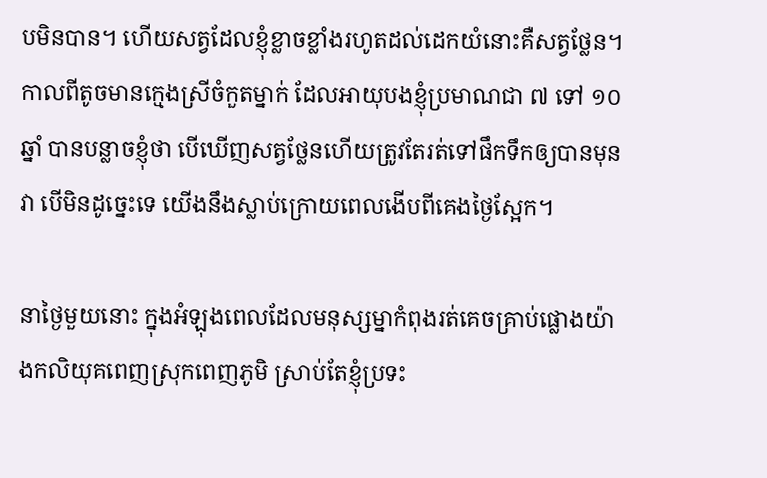បមិនបាន។ ហើយសត្វដែលខ្ញុំខ្លាចខ្លាំងរហូតដល់ដេកយំនោះគឺសត្វថ្លែន។ កាលពីតូចមានក្មេងស្រីចំកួតម្នាក់ ដែលអាយុបងខ្ញុំប្រមាណជា ៧ ទៅ ១០ឆ្នាំ បានបន្លាចខ្ញុំថា បើឃើញសត្វថ្លែនហើយត្រូវតែរត់ទៅផឹកទឹកឲ្យបានមុនវា បើមិនដូច្នេះទេ យើងនឹងស្លាប់ក្រោយពេលងើបពីគេងថ្ងៃស្អែក។

នាថ្ងៃមួយនោះ ក្នុងអំឡុងពេលដែលមនុស្សម្នាកំពុងរត់គេចគ្រាប់ផ្លោងយ៉ាងកលិយុគពេញស្រុកពេញភូមិ ស្រាប់តែខ្ញុំប្រទះ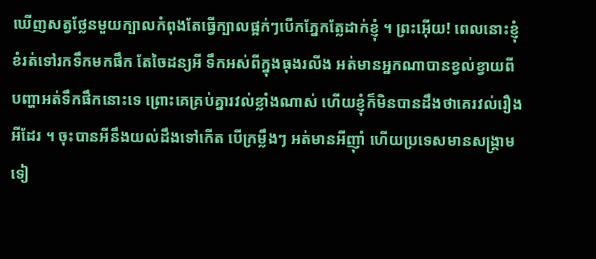ឃើញសត្វថ្លែនមួយក្បាលកំពុងតែធ្វើក្បាលផ្អក់ៗបើកភ្នែកត្លែដាក់ខ្ញុំ ។ ព្រះអ៊ើយ! ពេលនោះខ្ញុំខំរត់ទៅរកទឹកមកផឹក តែចៃដន្យអី ទឹកអស់ពីក្នុងធុងរលីង អត់មានអ្នកណាបានខ្វល់ខ្វាយពីបញ្ហាអត់ទឹកផឹកនោះទេ ព្រោះគេគ្រប់គ្នារវល់ខ្លាំងណាស់ ហើយខ្ញុំក៏មិនបានដឹងថាគេរវល់រឿងអីដែរ ។ ចុះបានអីនឹងយល់ដឹងទៅកើត បើក្រម្លឹងៗ អត់មានអីញ៉ាំ ហើយប្រទេសមានសង្រ្គាមទៀ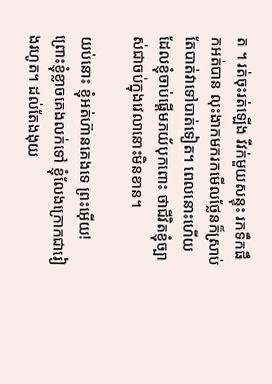ត ។ រត់ចុះរត់ឡើង វីវក់មួយសន្ទុះ រកទឹកផឹកអត់បាន លុះងាកមករកមើលថ្លែនក៏ស្រាប់តែបាត់វាទៅបាត់ទៀត។ ពេលនោះហើយ ដែលខ្ញុំចាប់ផ្តើមភយ័បុកពោះ ថាជីវិតខ្ញុំច្បាស់ជាចប់ក្នុងវេលានោះមិនខាន។

យប់នោះ ខ្ញុំអត់ហ៊ានគេងទេ ព្រះអ៊ើយ! ព្រោះខ្ញុំខ្លាចគេងលក់ទៅ ខ្ញុំលែងក្រោកជារៀងរហូត។ ដល់តែងងុយ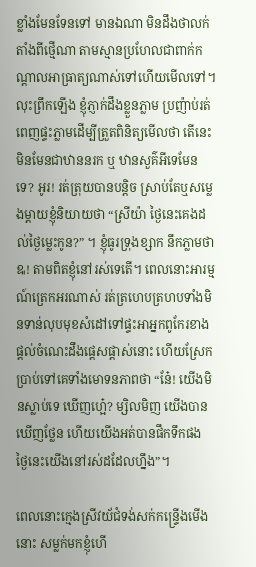ខ្លាំងមែនទែនទៅ មានឯណា មិនដឹងថាលក់តាំងពីថ្មើណា តាមស្មានប្រហែលជាពាក់កណ្តាលអាធ្រាត្យណាស់ទៅហើយមើលទៅ។ លុះព្រឹកឡើង ខ្ញុំភ្ញាក់ដឹងខ្លួនភ្លាម ប្រញ៉ាប់រត់ពេញផ្ទះភ្លាមដើម្បីត្រួតពិនិត្យមើលថា តើនេះមិនមែនជាឋាននរក ឬ ឋានសួគ៌អីទេមែនទេ? អូរ! រត់ត្រុយបានបន្តិច ស្រាប់តែឬសម្លេងម្តាយខ្ញុំនិយាយថា “ស្រីយ៉ា ថ្ងៃនេះគេងដល់ថ្ងៃម្លេះកូន?” ។ ខ្ញុំធូរទ្រុងខ្សាក នឹកភ្លាមថា ឩ! តាមពិតខ្ញុំនៅរស់ទេតើ។ ពេលនោះអារម្មណ៍ត្រេកអរណាស់ រត់ត្រហេបត្រហបទាំងមិនទាន់លុបមុខសំដៅទៅផ្ទះអាអ្នកពូកែរខាងផ្តល់ចំណេះដឹងផ្តេសផ្តាស់នោះ ហើយស្រែកប្រាប់ទៅគេទាំងមោទនភាពថា “នែ៎! យើងមិនស្លាប់ទេ ឃើញហ្អេ៎? ម្សិលមិញ យើងបានឃើញថ្លែន ហើយយើងអត់បានផឹកទឹកផង ថ្ងៃនេះយើងនៅរស់ដដែលហ្នឹង”។

ពេលនោះក្មេងស្រីវយ័ជំទង់សក់កន្ទ្រើងមើងនោះ សម្លក់មកខ្ញុំហើ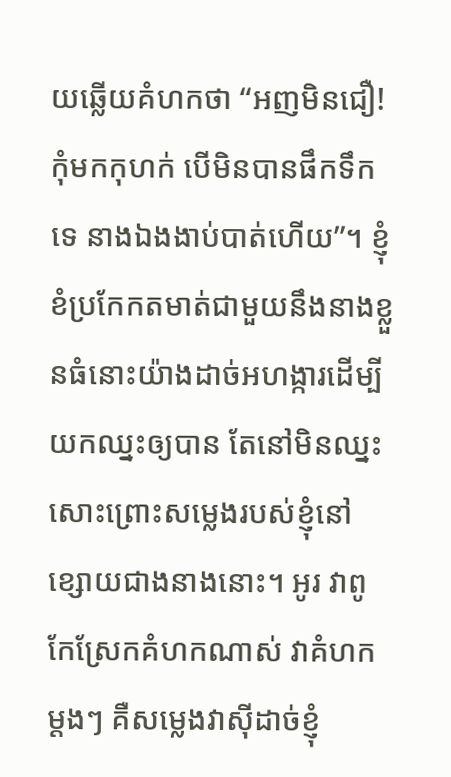យឆ្លើយគំហកថា “អញមិនជឿ! កុំមកកុហក់ បើមិនបានផឹកទឹកទេ នាងឯងងាប់បាត់ហើយ”។ ខ្ញុំខំប្រកែកតមាត់ជាមួយនឹងនាងខ្លួនធំនោះយ៉ាងដាច់អហង្ការដើម្បីយកឈ្នះឲ្យបាន តែនៅមិនឈ្នះសោះព្រោះសម្លេងរបស់ខ្ញុំនៅខ្សោយជាងនាងនោះ។ អូរ វាពូកែស្រែកគំហកណាស់ វាគំហកម្តងៗ គឺសម្លេងវាស៊ីដាច់ខ្ញុំ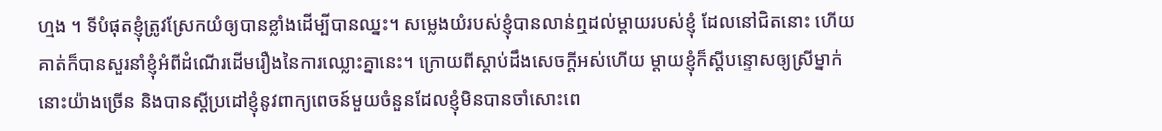ហ្មង ។ ទីបំផុតខ្ញុំត្រូវស្រែកយំឲ្យបានខ្លាំងដើម្បីបានឈ្នះ។ សម្លេងយំរបស់ខ្ញុំបានលាន់ឮដល់ម្តាយរបស់ខ្ញុំ ដែលនៅជិតនោះ ហើយគាត់ក៏បានសួរនាំខ្ញុំអំពីដំណើរដើមរឿងនៃការឈ្លោះគ្នានេះ។ ក្រោយពីស្តាប់ដឹងសេចក្តីអស់ហើយ ម្តាយខ្ញុំក៏ស្តីបន្ទោសឲ្យស្រីម្នាក់នោះយ៉ាងច្រើន និងបានស្តីប្រដៅខ្ញុំនូវពាក្យពេចន៍មួយចំនួនដែលខ្ញុំមិនបានចាំសោះពេ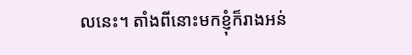លនេះ។ តាំងពីនោះមកខ្ញុំក៏រាងអន់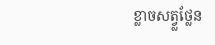ខ្លាចសត្វ្លថ្លែន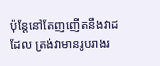ប៉ុន្តែនៅតែញញើតនឹងវាដដែល ត្រង់វាមានរូបរាងរ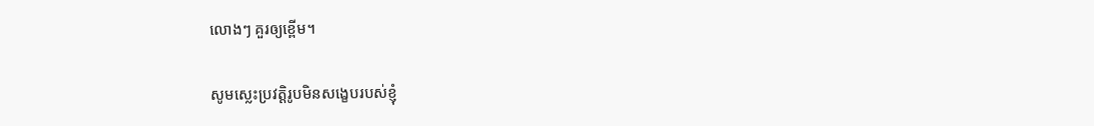លោងៗ គួរឲ្យខ្ពើម។

សូមស្លេះប្រវត្តិរូបមិនសង្ខេបរបស់ខ្ញុំ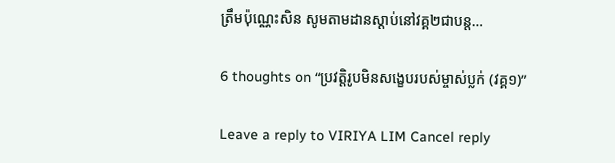ត្រឹមប៉ុណ្ណេះសិន សូមតាមដានស្តាប់នៅវគ្គ២ជាបន្ត…

6 thoughts on “ប្រវត្តិរូបមិនសង្ខេបរបស់ម្ចាស់ប្លក់ (វគ្គ១)”

Leave a reply to VIRIYA LIM Cancel reply